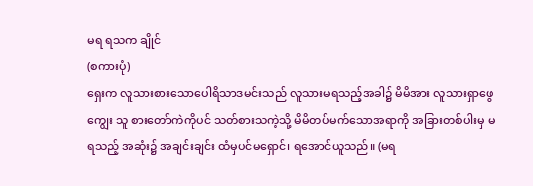မရ ရသက ချိုင်
(စကားပုံ)
ရှေးက လူသားစားသောပေါရိသာဒမင်းသည် လူသားမရသည့်အခါ၌ မိမိအား လူသားရှာဖွေကျွေး သူ စားတော်ကဲကိုပင် သတ်စားသကဲ့သို့ မိမိတပ်မက်သောအရာကို အခြားတစ်ပါးမှ မရသည့် အဆုံး၌ အချင်းချင်း ထံမှပင်မရှောင်၊ ရအောင်ယူသည်။ (မရ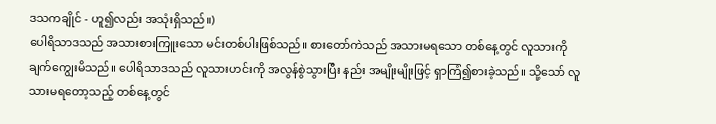ဒသကချိုင် - ဟူ၍လည်း အသုံးရှိသည်။)
ပေါရိသာဒသည် အသားစားကြူးသော မင်းတစ်ပါးဖြစ်သည်။ စားတော်ကဲသည် အသားမရသော တစ်နေ့တွင် လူသားကို ချက်ကျွေးမိသည်။ ပေါရိသာဒသည် လူသားဟင်းကို အလွန်စွဲသွားပြီး နည်း အမျိုးမျိုးဖြင့် ရှာကြံ၍စားခဲ့သည်။ သို့သော် လူသားမရတော့သည့် တစ်နေ့တွင်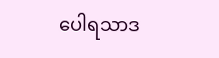ပေါရသာဒ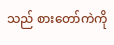သည် စားတော်ကဲကို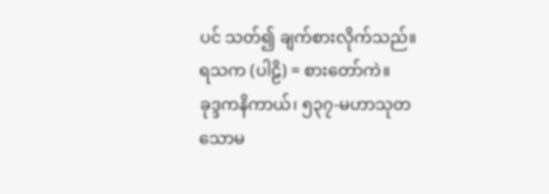ပင် သတ်၍ ချက်စားလိုက်သည်။
ရသက (ပါဠိ) = စားတော်ကဲ။
ခုဒ္ဒကနိကာယ်၊ ၅၃၇-မဟာသုတသောမ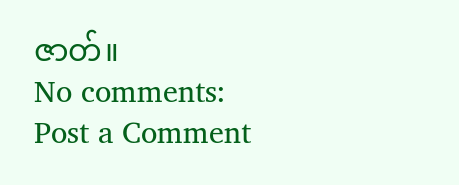ဇာတ်။
No comments:
Post a Comment